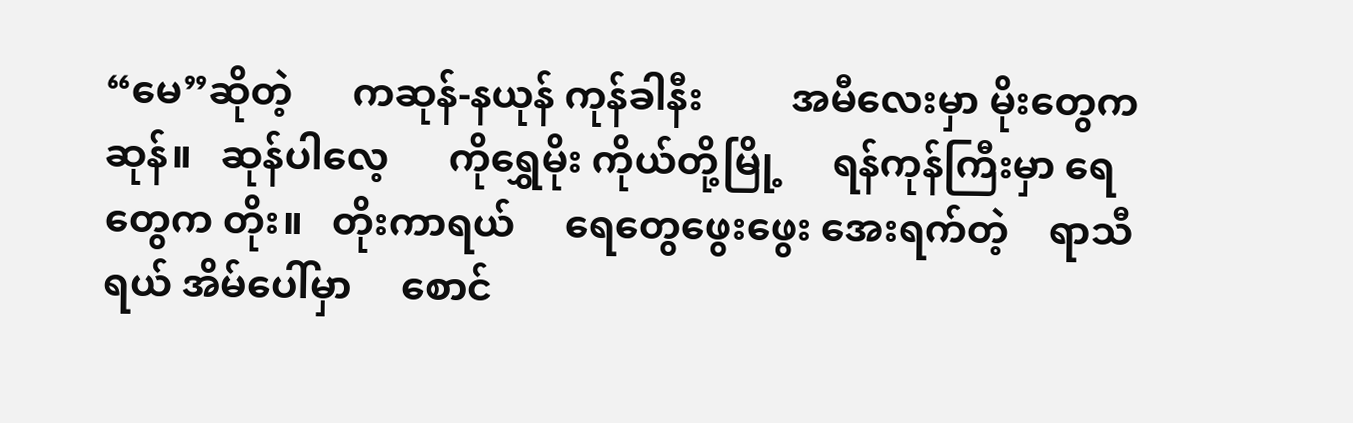“မေ”ဆိုတဲ့      ကဆုန်-နယုန် ကုန်ခါနီး         အမီလေးမှာ မိုးတွေကဆုန်။   ဆုန်ပါလေ့      ကိုရွှေမိုး ကိုယ်တို့မြို့     ရန်ကုန်ကြီးမှာ ရေတွေက တိုး။   တိုးကာရယ်     ရေတွေဖွေးဖွေး အေးရက်တဲ့    ရာသီရယ် အိမ်ပေါ်မှာ     စောင်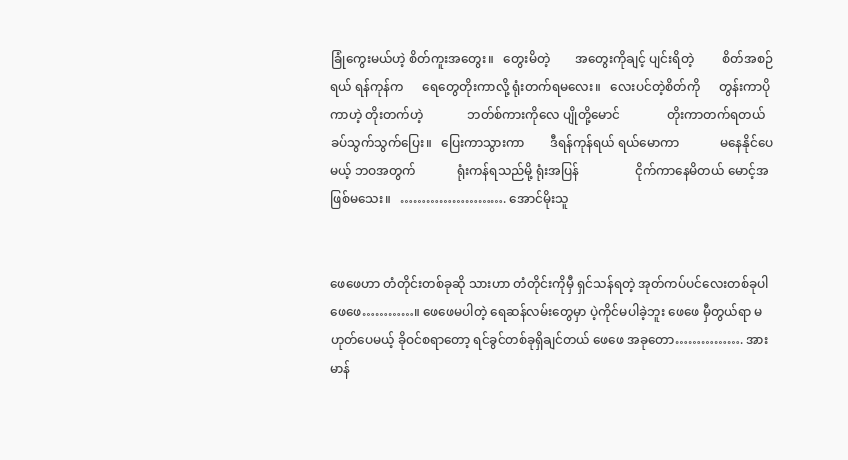ခြုံကွေးမယ်ဟဲ့ စိတ်ကူးအတွေး။   တွေးမိတဲ့        အတွေးကိုချင့် ပျင်းရိတဲ့         စိတ်အစဉ်ရယ် ရန်ကုန်က      ရေတွေတိုးကာလို့ ရုံးတက်ရမလေး။   လေးပင်တဲ့စိတ်ကို      တွန်းကာပိုကာဟဲ့ တိုးတက်ဟဲ့              ဘတ်စ်ကားကိုလေ ပျိုတို့မောင်               တိုးကာတက်ရတယ် ခပ်သွက်သွက်ပြေး။   ပြေးကာသွားကာ        ဒီရန်ကုန်ရယ် ရယ်မောကာ             မနေနိုင်ပေမယ့် ဘဝအတွက်             ရုံးကန်ရသည်မို့ ရုံးအပြန်                  ငိုက်ကာနေမိတယ် မောင့်အဖြစ်မသေး။   ……………………. အောင်မိုးသူ


ဖေဖေဟာ တံတိုင်းတစ်ခုဆို သားဟာ တံတိုင်းကိုမှီ ရှင်သန်ရတဲ့ အုတ်ကပ်ပင်လေးတစ်ခုပါ ဖေဖေ…………။ ဖေဖေမပါတဲ့ ရေဆန်လမ်းတွေမှာ ပဲ့ကိုင်မပါခဲ့ဘူး ဖေဖေ မှီတွယ်ရာ မဟုတ်ပေမယ့် ခိုဝင်စရာတော့ ရင်ခွင်တစ်ခုရှိချင်တယ် ဖေဖေ အခုတော……………. အားမာန်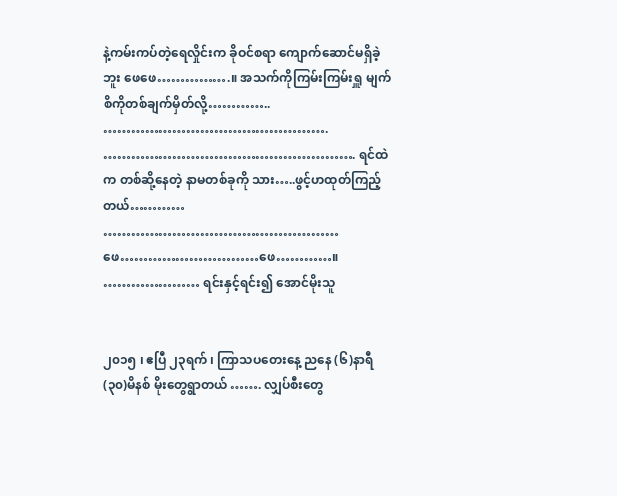နဲ့ကမ်းကပ်တဲ့ရေလှိုင်းက ခိုဝင်စရာ ကျောက်ဆောင်မရှိခဲ့ဘူး ဖေဖေ…………….။ အသက်ကိုကြမ်းကြမ်းရှူ မျက်စိကိုတစ်ချက်မှိတ်လို့………….. …………………………………………. ………………………………………………. ရင်ထဲက တစ်ဆို့နေတဲ့ နာမတစ်ခုကို သား…..ဖွင့်ဟထုတ်ကြည့်တယ်………… …………………………………………… ဖေ…………………………ဖေ…………။ ………………… ရင်းနှင့်ရင်း၍ အောင်မိုးသူ


၂၀၁၅ ၊ ဧပြီ ၂၃ရက် ၊ ကြာသပတေးနေ့ ညနေ (၆)နာရီ (၃၀)မိနစ် မိုးတွေရွာတယ် ……. လျှပ်စီးတွေ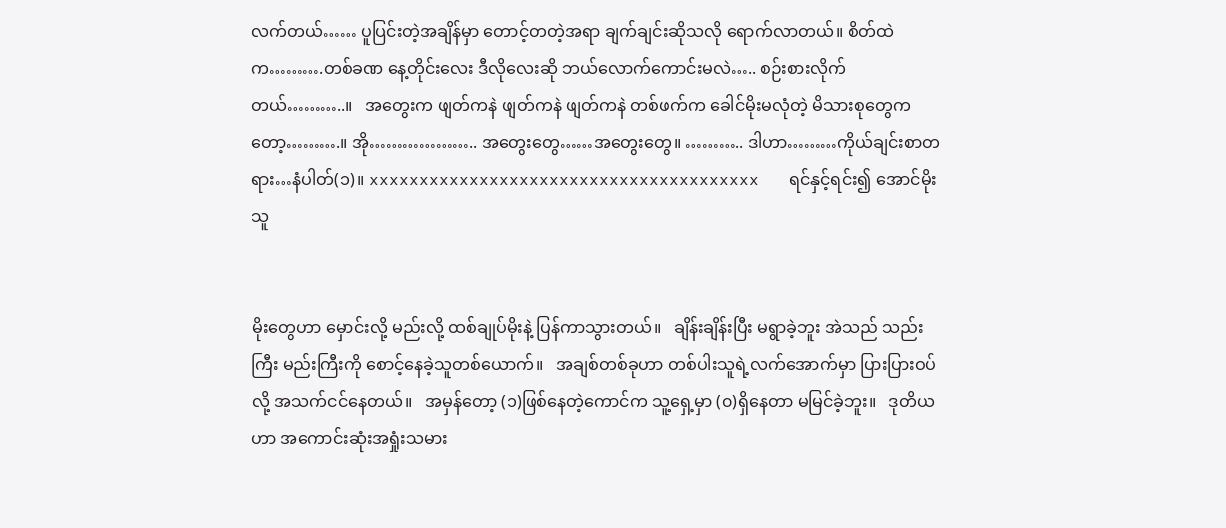လက်တယ်…… ပူပြင်းတဲ့အချိန်မှာ တောင့်တတဲ့အရာ ချက်ချင်းဆိုသလို ရောက်လာတယ်။ စိတ်ထဲက……….တစ်ခဏ နေ့တိုင်းလေး ဒီလိုလေးဆို ဘယ်လောက်ကောင်းမလဲ….. စဉ်းစားလိုက်တယ်………..။   အတွေးက ဖျတ်ကနဲ ဖျတ်ကနဲ ဖျတ်ကနဲ တစ်ဖက်က ခေါင်မိုးမလုံတဲ့ မိသားစုတွေကတော့……….။ အို……………….. အတွေးတွေ……အတွေးတွေ။ ……….. ဒါဟာ………ကိုယ်ချင်းစာတရား…နံပါတ်(၁)။ xxxxxxxxxxxxxxxxxxxxxxxxxxxxxxxxxxxxxxx   ရင်နှင့်ရင်း၍ အောင်မိုးသူ


မိုးတွေဟာ မှောင်းလို့ မည်းလို့ ထစ်ချုပ်မိုးနဲ့ ပြန်ကာသွားတယ်။   ချိန်းချိန်းပြီး မရွာခဲ့ဘူး အဲသည် သည်းကြီး မည်းကြီးကို စောင့်နေခဲ့သူတစ်ယောက်။   အချစ်တစ်ခုဟာ တစ်ပါးသူရဲ့လက်အောက်မှာ ပြားပြားဝပ်လို့ အသက်ငင်နေတယ်။   အမှန်တော့ (၁)ဖြစ်နေတဲ့ကောင်က သူ့ရှေ့မှာ (၀)ရှိနေတာ မမြင်ခဲ့ဘူး။   ဒုတိယဟာ အကောင်းဆုံးအရှုံးသမား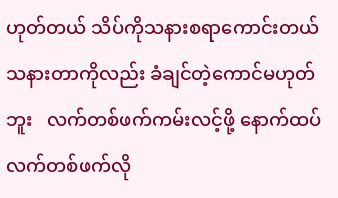ဟုတ်တယ် သိပ်ကိုသနားစရာကောင်းတယ် သနားတာကိုလည်း ခံချင်တဲ့ကောင်မဟုတ်ဘူး   လက်တစ်ဖက်ကမ်းလင့်ဖို့ နောက်ထပ်လက်တစ်ဖက်လို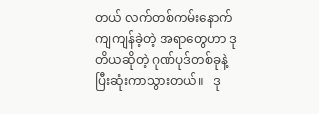တယ် လက်တစ်ကမ်းနောက်ကျကျန်ခဲ့တဲ့ အရာတွေဟာ ဒုတိယဆိုတဲ့ ဂုဏ်ပုဒ်တစ်ခုနဲ့ပြီးဆုံးကာသွားတယ်။   ဒု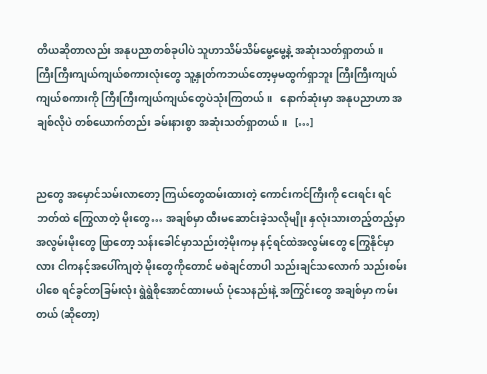တိယဆိုတာလည်း အနုပညာတစ်ခုပါပဲ သူဟာသိမ်သိမ်မွေ့မွေ့နဲ့ အဆုံးသတ်ရှာတယ်။   ကြီးကြီးကျယ်ကျယ်စကားလုံးတွေ သူ့နှုတ်ကဘယ်တော့မှမထွက်ရှာဘူး ကြီးကြီးကျယ်ကျယ်စကားကို ကြီးကြီးကျယ်ကျယ်တွေပဲသုံးကြတယ်။   နောက်ဆုံးမှာ အနုပညာဟာ အချစ်လိုပဲ တစ်ယောက်တည်း ခမ်းနားစွာ အဆုံးသတ်ရှာတယ်။   […]


ညတွေ အမှောင်သမ်းလာတော့ ကြယ်တွေထမ်းထားတဲ့ ကောင်းကင်ကြီးကို ငေးရင်း ရင်ဘတ်ထဲ ကြွေလာတဲ့ မိုးတွေ… အချစ်မှာ ထီးမဆောင်းခဲ့သလိုမျိုး နှလုံးသားတည့်တည့်မှာ အလွမ်းမိုးတွေ ဖြာတော့ သန်းခေါင်မှာသည်းတဲ့မိုးကမှ နင့်ရင်ထဲအလွမ်းတွေ ကြွေနိုင်မှာလား ငါကနင့်အပေါ်ကျတဲ့ မိုးတွေကိုတောင် မစဲချင်တာပါ သည်းချင်သလောက် သည်းစမ်းပါစေ ရင်ခွင်တခြမ်းလုံး ရွဲရွဲစိုအောင်ထားမယ် ပုံသေနည်းနဲ့ အကြွင်းတွေ အချစ်မှာ ကမ်းတယ် (ဆိုတော့)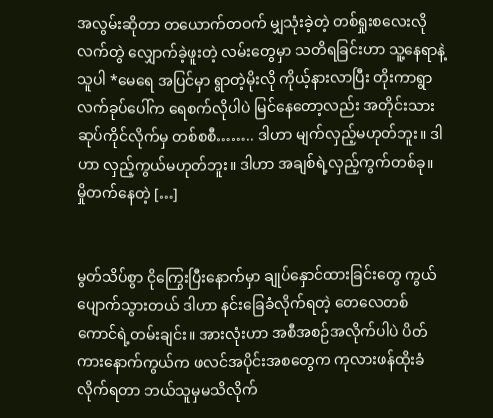အလွမ်းဆိုတာ တယောက်တဝက် မျှသုံးခဲ့တဲ့ တစ်ရှုးစလေးလို လက်တွဲ လျှောက်ခဲ့ဖူးတဲ့ လမ်းတွေမှာ သတိရခြင်းဟာ သူ့နေရာနဲ့သူပါ *မေရေ အပြင်မှာ ရွာတဲ့မိုးလို ကိုယ့်နားလာပြီး တိုးကာရွာ လက်ခုပ်ပေါ်က ရေစက်လိုပါပဲ မြင်နေတော့လည်း အတိုင်းသား ဆုပ်ကိုင်လိုက်မှ တစ်စစီ…….. ဒါဟာ မျက်လှည့်မဟုတ်ဘူး။ ဒါဟာ လှည့်ကွယ်မဟုတ်ဘူး။ ဒါဟာ အချစ်ရဲ့လှည့်ကွက်တစ်ခု။ မှိုတက်နေတဲ့ […]


မွတ်သိပ်စွာ ငိုကြွေးပြီးနောက်မှာ ချုပ်နှောင်ထားခြင်းတွေ ကွယ်ပျောက်သွားတယ် ဒါဟာ နင်းခြေခံလိုက်ရတဲ့ တေလေတစ်ကောင်ရဲ့တမ်းချင်း။ အားလုံးဟာ အစီအစဉ်အလိုက်ပါပဲ ပိတ်ကားနောက်ကွယ်က ဖလင်အပိုင်းအစတွေက ကုလားဖန်ထိုးခံလိုက်ရတာ ဘယ်သူမှမသိလိုက်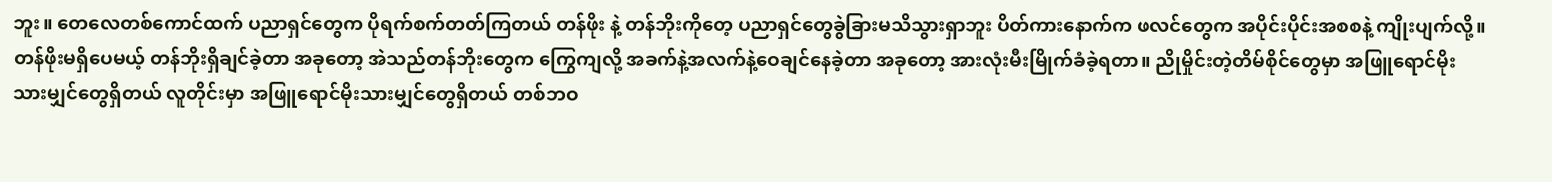ဘူး။ တေလေတစ်ကောင်ထက် ပညာရှင်တွေက ပိုရက်စက်တတ်ကြတယ် တန်ဖိုး နဲ့ တန်ဘိုးကိုတေ့ ပညာရှင်တွေခွဲခြားမသိသွားရှာဘူး ပိတ်ကားနောက်က ဖလင်တွေက အပိုင်းပိုင်းအစစနဲ့ ကျိုးပျက်လို့။ တန်ဖိုးမရှိပေမယ့် တန်ဘိုးရှိချင်ခဲ့တာ အခုတော့ အဲသည်တန်ဘိုးတွေက ကြွေကျလို့ အခက်နဲ့အလက်နဲ့ဝေချင်နေခဲ့တာ အခုတော့ အားလုံးမီးမြိုက်ခံခဲ့ရတာ။ ညိုမှိုင်းတဲ့တိမ်စိုင်တွေမှာ အဖြူရောင်မိုးသားမျှင်တွေရှိတယ် လူတိုင်းမှာ အဖြူရောင်မိုးသားမျှင်တွေရှိတယ် တစ်ဘဝ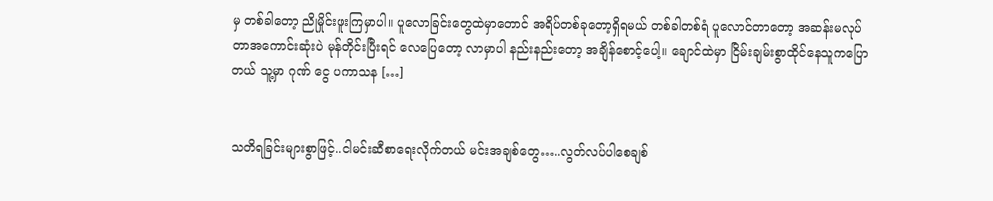မှ တစ်ခါတော့ ညိုမှိုင်းဖူးကြမှာပါ။ ပူလောခြင်းတွေထဲမှာတောင် အရိပ်တစ်ခုတော့ရှိရမယ် တစ်ခါတစ်ရံ ပူလောင်တာတော့ အဆန်းမလုပ်တာအကောင်းဆုံးပဲ မုန်တိုင်းပြီးရင် လေပြေတော့ လာမှာပါ နည်းနည်းတော့ အချိန်စောင့်ပေါ့။ ချောင်ထဲမှာ ငြိမ်းချမ်းစွာထိုင်နေသူကပြောတယ် သူ့မှာ ဂုဏ် ငွေ ပကာသန […]


သတိရခြင်းများစွာဖြင့်..ငါမင်းဆီစာရေးလိုက်တယ် မင်းအချစ်တွေ…..လွတ်လပ်ပါစေချစ်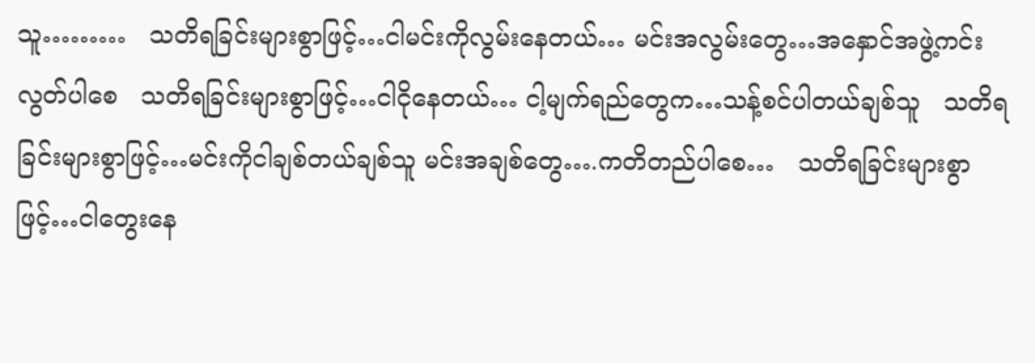သူ………   သတိရခြင်းများစွာဖြင့်…ငါမင်းကိုလွမ်းနေတယ်… မင်းအလွမ်းတွေ…အနှောင်အဖွဲ့ကင်းလွတ်ပါစေ   သတိရခြင်းများစွာဖြင့်…ငါငိုနေတယ်… ငါ့မျက်ရည်တွေက…သန့်စင်ပါတယ်ချစ်သူ   သတိရခြင်းများစွာဖြင့်…မင်းကိုငါချစ်တယ်ချစ်သူ မင်းအချစ်တွေ….ကတိတည်ပါစေ…   သတိရခြင်းများစွာဖြင့်…ငါတွေးနေ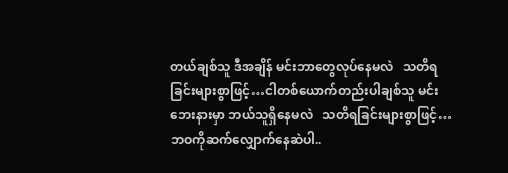တယ်ချစ်သူ ဒီအချိန် မင်းဘာတွေလုပ်နေမလဲ   သတိရခြင်းများစွာဖြင့်…ငါတစ်ယောက်တည်းပါချစ်သူ မင်းဘေးနားမှာ ဘယ်သူရှိနေမလဲ   သတိရခြင်းများစွာဖြင့်…ဘဝကိုဆက်လျှောက်နေဆဲပါ..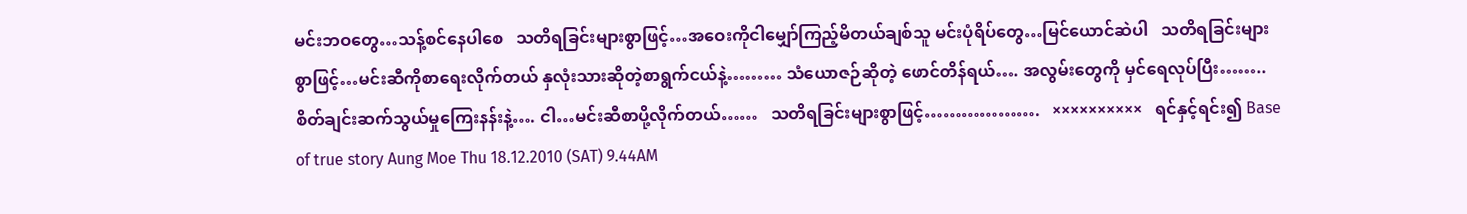မင်းဘဝတွေ…သန့်စင်နေပါစေ   သတိရခြင်းများစွာဖြင့်…အဝေးကိုငါမျှော်ကြည့်မိတယ်ချစ်သူ မင်းပုံရိပ်တွေ…မြင်ယောင်ဆဲပါ   သတိရခြင်းများစွာဖြင့်…မင်းဆီကိုစာရေးလိုက်တယ် နှလုံးသားဆိုတဲ့စာရွက်ငယ်နဲ့……… သံယောဇဉ်ဆိုတဲ့ ဖောင်တိန်ရယ်…. အလွမ်းတွေကို မှင်ရေလုပ်ပြီး…….. စိတ်ချင်းဆက်သွယ်မှုကြေးနန်းနဲ့…. ငါ…မင်းဆီစာပို့လိုက်တယ်……   သတိရခြင်းများစွာဖြင့်……………….   ××××××××××   ရင်နှင့်ရင်း၍ Base of true story Aung Moe Thu 18.12.2010 (SAT) 9.44AM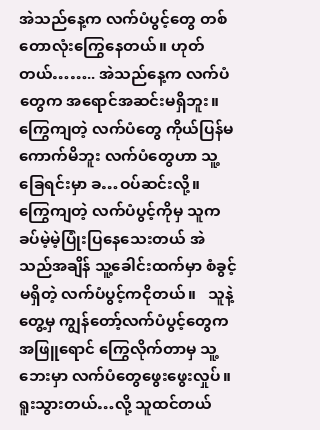အဲသည်နေ့က လက်ပံပွင့်တွေ တစ်တောလုံးကြွေနေတယ်။ ဟုတ်တယ်…….. အဲသည်နေ့က လက်ပံတွေက အရောင်အဆင်းမရှိဘူး။   ကြွေကျတဲ့ လက်ပံတွေ ကိုယ်ပြန်မကောက်မိဘူး လက်ပံတွေဟာ သူ့ခြေရင်းမှာ ခ…ဝပ်ဆင်းလို့။   ကြွေကျတဲ့ လက်ပံပွင့်ကိုမှ သူကခပ်မဲ့မဲ့ပြုံးပြနေသေးတယ် အဲသည်အချိန် သူ့ခေါင်းထက်မှာ စံခွင့်မရှိတဲ့ လက်ပံပွင့်ကငိုတယ်။   သူနဲ့တွေ့မှ ကျွန်တော့်လက်ပံပွင့်တွေက အဖြူရောင် ကြွေလိုက်တာမှ သူ့ဘေးမှာ လက်ပံတွေဖွေးဖွေးလှုပ်။   ရူးသွားတယ်…လို့ သူထင်တယ်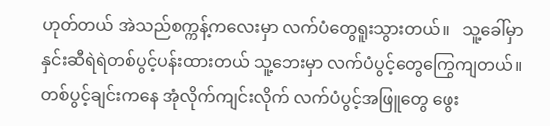ဟုတ်တယ် အဲသည်စက္ကန့်ကလေးမှာ လက်ပံတွေရူးသွားတယ်။   သူ့ခေါ်မှာ နှင်းဆီရဲရဲတစ်ပွင့်ပန်းထားတယ် သူ့ဘေးမှာ လက်ပံပွင့်တွေကြွေကျတယ်။   တစ်ပွင့်ချင်းကနေ အုံလိုက်ကျင်းလိုက် လက်ပံပွင့်အဖြူတွေ ဖွေး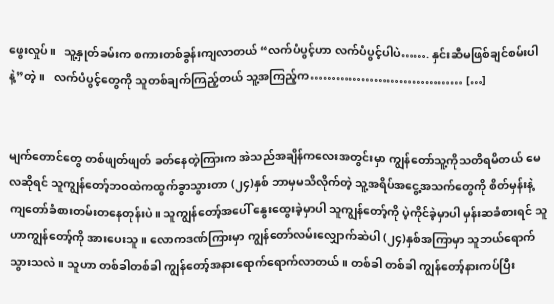ဖွေးလှုပ်။   သူ့နှုတ်ခမ်းက စကားတစ်ခွန်းကျလာတယ် “လက်ပံပွင့်ဟာ လက်ပံပွင့်ပါပဲ……. နှင်းဆီမဖြစ်ချင်စမ်းပါနဲ့”တဲ့။   လက်ပံပွင့်တွေကို သူတစ်ချက်ကြည့်တယ် သူ့အကြည့်က……………………………… […]


မျက်တောင်တွေ တစ်ဖျတ်ဖျတ် ခတ်နေတဲ့ကြားက အဲသည်အချိန်ကလေးအတွင်းမှာ ကျွန်တော်သူ့ကိုသတိရမိတယ် မေလဆိုရင် သူကျွန်တော့်ဘဝထဲကထွက်ခွာသွားတာ (၂၄)နှစ် ဘာမှမသိလိုက်တဲ့ သူ့အရိပ်အငွေ့အသက်တွေကို စိတ်မှန်းနဲ့ ကျတော်ခံစားတမ်းတနေတုန်းပဲ။ သူကျွန်တော့်အပေါ် နွေးထွေးခဲ့မှာပါ သူကျွန်တော့်ကို ပဲ့ကိုင်ခဲ့မှာပါ မှန်းဆခံစားရင် သူဟာကျွန်တော့်ကို အားပေးသူ။ လောကဒဏ်ကြားမှာ ကျွန်တော်လမ်းလျှောက်ဆဲပါ (၂၄)နှစ်အကြာမှာ သူဘယ်ရောက်သွားသလဲ။ သူဟာ တစ်ခါတစ်ခါ ကျွန်တော့်အနားရောက်ရောက်လာတယ်။ တစ်ခါ တစ်ခါ ကျွန်တော့်နားကပ်ပြီး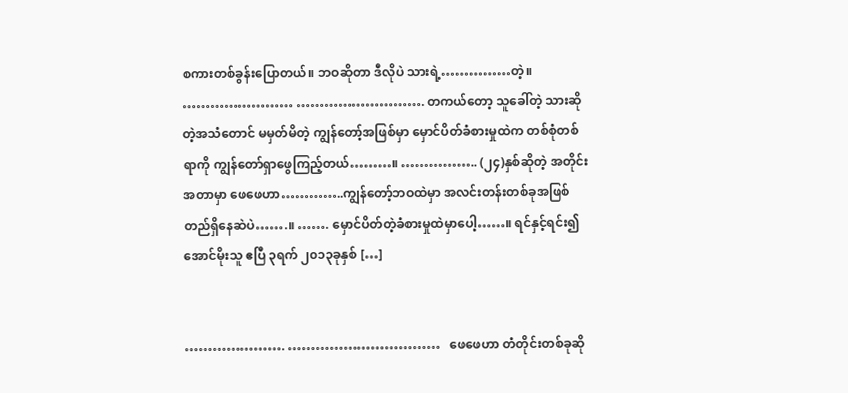စကားတစ်ခွန်းပြောတယ်။ ဘဝဆိုတာ ဒီလိုပဲ သားရဲ့……………တဲ့။ …………………… ………………………. တကယ်တော့ သူခေါ်တဲ့ သားဆိုတဲ့အသံတောင် မမှတ်မိတဲ့ ကျွန်တော့်အဖြစ်မှာ မှောင်ပိတ်ခံစားမှုထဲက တစ်စုံတစ်ရာကို ကျွန်တော်ရှာဖွေကြည့်တယ်………။ …………….. (၂၄)နှစ်ဆိုတဲ့ အတိုင်းအတာမှာ ဖေဖေဟာ…………..ကျွန်တော့်ဘဝထဲမှာ အလင်းတန်းတစ်ခုအဖြစ်တည်ရှိနေဆဲပဲ…….။ ……. မှောင်ပိတ်တဲ့ခံစားမှုထဲမှာပေါ့……။ ရင်နှင့်ရင်း၍ အောင်မိုးသူ ဧပြီ ၃ရက် ၂၀၁၃ခုနှစ် […]


…………………. ……………………………   ဖေဖေဟာ တံတိုင်းတစ်ခုဆို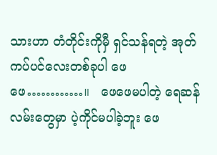သားဟာ တံတိုင်းကိုမှီ ရှင်သန်ရတဲ့ အုတ်ကပ်ပင်လေးတစ်ခုပါ ဖေဖေ…………။   ဖေဖေမပါတဲ့ ရေဆန်လမ်းတွေမှာ ပဲ့ကိုင်မပါခဲ့ဘူး ဖေ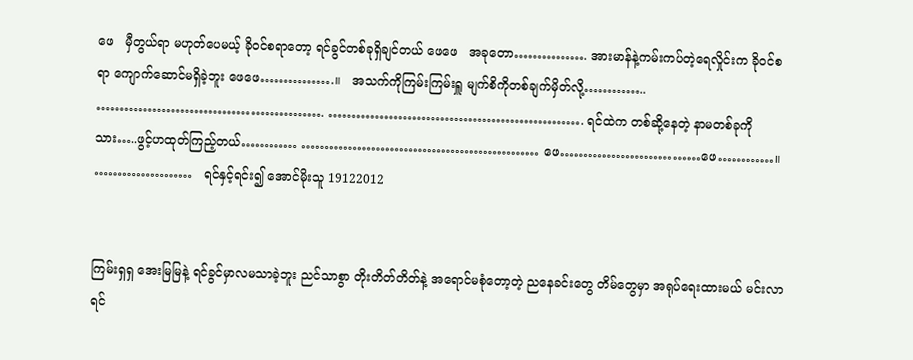ဖေ   မှီတွယ်ရာ မဟုတ်ပေမယ့် ခိုဝင်စရာတော့ ရင်ခွင်တစ်ခုရှိချင်တယ် ဖေဖေ   အခုတော……………. အားမာန်နဲ့ကမ်းကပ်တဲ့ရေလှိုင်းက ခိုဝင်စရာ ကျောက်ဆောင်မရှိခဲ့ဘူး ဖေဖေ…………….။   အသက်ကိုကြမ်းကြမ်းရှူ မျက်စိကိုတစ်ချက်မှိတ်လို့………….. …………………………………………. ………………………………………………. ရင်ထဲက တစ်ဆို့နေတဲ့ နာမတစ်ခုကို သား…..ဖွင့်ဟထုတ်ကြည့်တယ်………… …………………………………………… ဖေ…………………………ဖေ…………။   …………………   ရင်နှင့်ရင်း၍ အောင်မိုးသူ 19122012


ကြမ်းရှရှ အေးမြမြနဲ့ ရင်ခွင်မှာလမသာခဲ့ဘူး ညင်သာစွာ တိုးတိတ်တိတ်နဲ့ အရောင်မစုံတော့တဲ့ ညနေခင်းတွေ တိမ်တွေမှာ အရုပ်ရေးထားမယ် မင်းလာရင်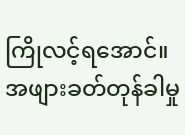ကြိုလင့်ရအောင်။ အဖျားခတ်တုန်ခါမှု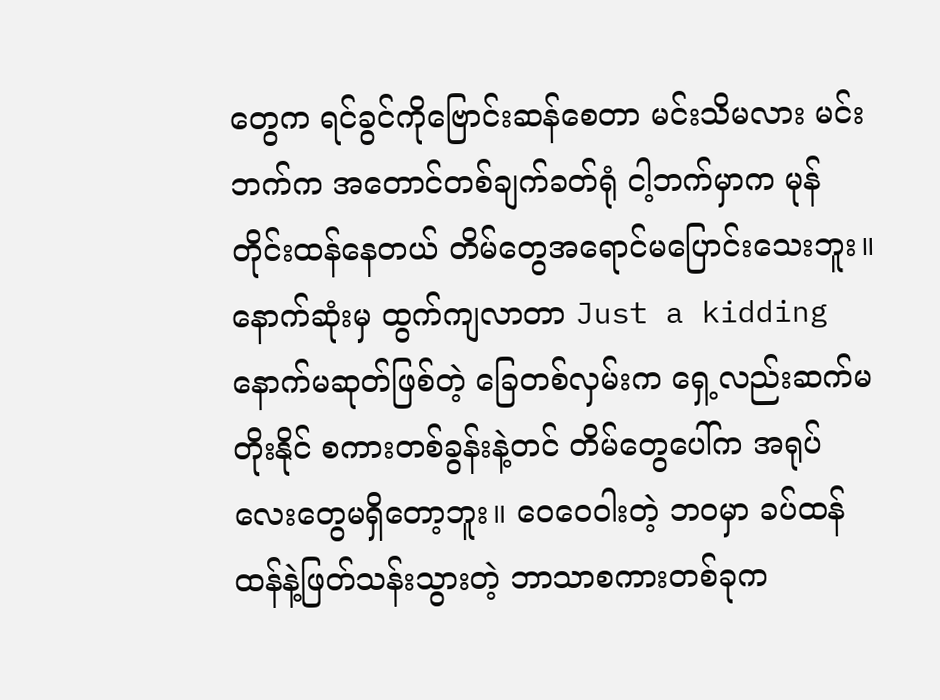တွေက ရင်ခွင်ကိုဗြောင်းဆန်စေတာ မင်းသိမလား မင်းဘက်က အတောင်တစ်ချက်ခတ်ရုံ ငါ့ဘက်မှာက မုန်တိုင်းထန်နေတယ် တိမ်တွေအရောင်မပြောင်းသေးဘူး။ နောက်ဆုံးမှ ထွက်ကျလာတာ Just a kidding နောက်မဆုတ်ဖြစ်တဲ့ ခြေတစ်လှမ်းက ရှေ့လည်းဆက်မတိုးနိုင် စကားတစ်ခွန်းနဲ့တင် တိမ်တွေပေါ်က အရုပ်လေးတွေမရှိတော့ဘူး။ ဝေဝေဝါးတဲ့ ဘဝမှာ ခပ်ထန်ထန်နဲ့ဖြတ်သန်းသွားတဲ့ ဘာသာစကားတစ်ခုက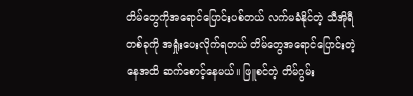တိမ်တွေကိုအရောင်ပြောင်းပစ်တယ် လက်မခံနိုင်တဲ့ သီအိုရီတစ်ခုကို အရှုံးပေးလိုက်ရတယ် တိမ်တွေအရောင်ပြောင်းတဲ့နေအထိ ဆက်စောင့်နေမယ်။ ဖြူစင်တဲ့ တိမ်ဂွမ်း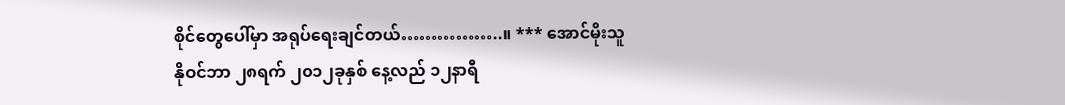စိုင်တွေပေါ်မှာ အရုပ်ရေးချင်တယ်……………..။ *** အောင်မိုးသူ နိုဝင်ဘာ ၂၈ရက် ၂၀၁၂ခုနှစ် နေ့လည် ၁၂နာရီ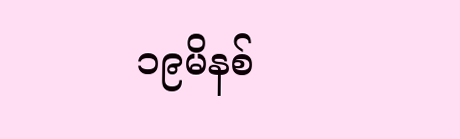၁၉မိနစ်